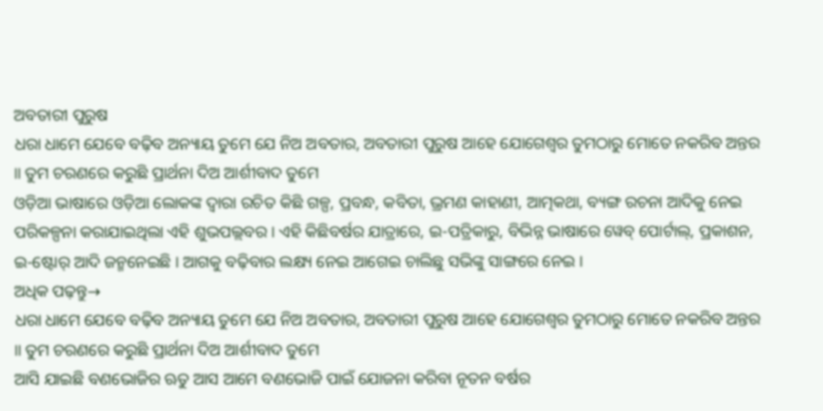ଅବତାରୀ ପୁରୁଷ
ଧରା ଧାମେ ଯେବେ ବଢ଼ିବ ଅନ୍ୟାୟ ତୁମେ ଯେ ନିଅ ଅବତାର, ଅବତାରୀ ପୁରୁଷ ଆହେ ଯୋଗେଶ୍ୱର ତୁମଠାରୁ ମୋତେ ନକରିବ ଅନ୍ତର ॥ ତୁମ ଚରଣରେ କରୁଛି ପ୍ରାର୍ଥନା ଦିଅ ଆର୍ଶୀବାଦ ତୁମେ
ଓଡ଼ିଆ ଭାଷାରେ ଓଡ଼ିଆ ଲୋକଙ୍କ ଦ୍ୱାରା ରଚିତ କିଛି ଗଳ୍ପ, ପ୍ରବନ୍ଧ, କବିତା, ଭ୍ରମଣ କାହାଣୀ, ଆତ୍ମକଥା, ବ୍ୟଙ୍ଗ ରଚନା ଆଦିକୁ ନେଇ ପରିକଳ୍ପନା କରାଯାଇଥିଲା ଏହି ଶୁଭପଲ୍ଲବର । ଏହି କିଛିବର୍ଷର ଯାତ୍ରାରେ, ଇ-ପତ୍ରିକାରୁ, ବିଭିନ୍ନ ଭାଷାରେ ୱେବ୍ ପୋର୍ଟାଲ୍, ପ୍ରକାଶନ, ଇ-ଷ୍ଟୋର୍ ଆଦି ଜନ୍ମନେଇଛି । ଆଗକୁ ବଢ଼ିବାର ଲକ୍ଷ୍ୟ ନେଇ ଆଗେଇ ଚାଲିଛୁ ସଭିଙ୍କୁ ସାଙ୍ଗରେ ନେଇ ।
ଅଧିକ ପଢ଼ନ୍ତୁ→
ଧରା ଧାମେ ଯେବେ ବଢ଼ିବ ଅନ୍ୟାୟ ତୁମେ ଯେ ନିଅ ଅବତାର, ଅବତାରୀ ପୁରୁଷ ଆହେ ଯୋଗେଶ୍ୱର ତୁମଠାରୁ ମୋତେ ନକରିବ ଅନ୍ତର ॥ ତୁମ ଚରଣରେ କରୁଛି ପ୍ରାର୍ଥନା ଦିଅ ଆର୍ଶୀବାଦ ତୁମେ
ଆସି ଯାଇଛି ବଣଭୋଜିର ଋତୁ ଆସ ଆମେ ବଣଭୋଜି ପାଇଁ ଯୋଜନା କରିବା ନୂତନ ବର୍ଷର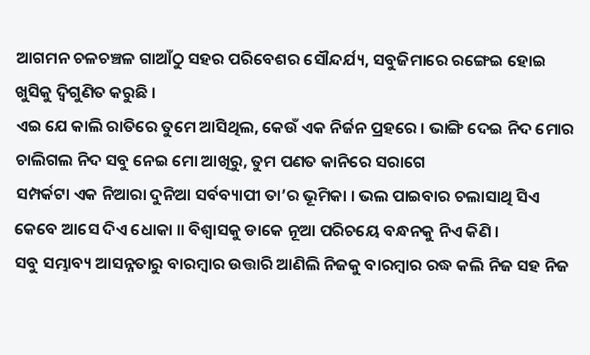ଆଗମନ ଚଳଚଞ୍ଚଳ ଗାଆଁଠୁ ସହର ପରିବେଶର ସୌନ୍ଦର୍ଯ୍ୟ, ସବୁଜିମାରେ ରଙ୍ଗେଇ ହୋଇ ଖୁସିକୁ ଦ୍ୱିଗୁଣିତ କରୁଛି ।
ଏଇ ଯେ କାଲି ରାତିରେ ତୁମେ ଆସିଥିଲ, କେଉଁ ଏକ ନିର୍ଜନ ପ୍ରହରେ । ଭାଙ୍ଗି ଦେଇ ନିଦ ମୋର ଚାଲିଗଲ ନିଦ ସବୁ ନେଇ ମୋ ଆଖିରୁ, ତୁମ ପଣତ କାନିରେ ସରାଗେ
ସମ୍ପର୍କଟା ଏକ ନିଆରା ଦୁନିଆ ସର୍ବବ୍ୟାପୀ ତା’ର ଭୂମିକା । ଭଲ ପାଇବାର ଚଲାସାଥି ସିଏ କେବେ ଆସେ ଦିଏ ଧୋକା ॥ ବିଶ୍ୱାସକୁ ଡାକେ ନୂଆ ପରିଚୟେ ବନ୍ଧନକୁ ନିଏ କିଣି ।
ସବୁ ସମ୍ଭାବ୍ୟ ଆସନ୍ନତାରୁ ବାରମ୍ବାର ଉତ୍ତାରି ଆଣିଲି ନିଜକୁ ବାରମ୍ବାର ରଦ୍ଧ କଲି ନିଜ ସହ ନିଜ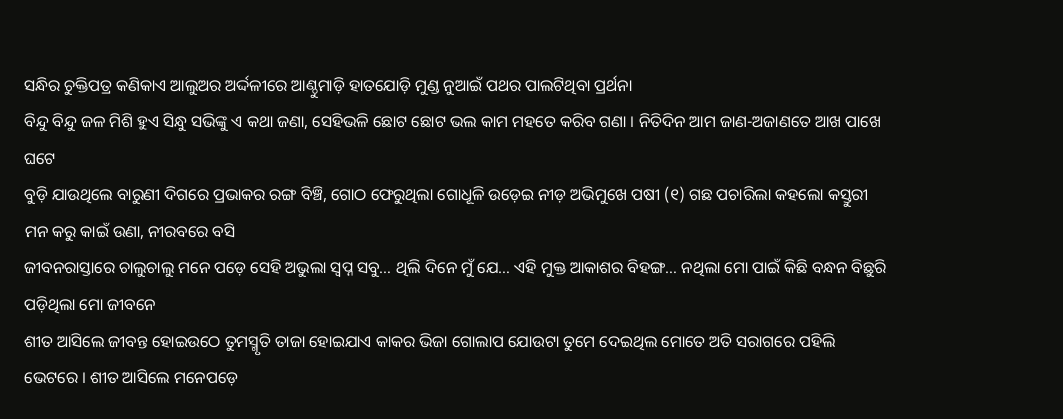ସନ୍ଧିର ଚୁକ୍ତିପତ୍ର କଣିକାଏ ଆଲୁଅର ଅର୍ଦ୍ଦଳୀରେ ଆଣ୍ଠୁମାଡ଼ି ହାତଯୋଡ଼ି ମୁଣ୍ଡ ନୁଆଇଁ ପଥର ପାଲଟିଥିବା ପ୍ରର୍ଥନା
ବିନ୍ଦୁ ବିନ୍ଦୁ ଜଳ ମିଶି ହୁଏ ସିନ୍ଧୁ ସଭିଙ୍କୁ ଏ କଥା ଜଣା, ସେହିଭଳି ଛୋଟ ଛୋଟ ଭଲ କାମ ମହତେ କରିବ ଗଣା । ନିତିଦିନ ଆମ ଜାଣ-ଅଜାଣତେ ଆଖ ପାଖେ ଘଟେ
ବୁଡ଼ି ଯାଉଥିଲେ ବାରୁଣୀ ଦିଗରେ ପ୍ରଭାକର ରଙ୍ଗ ବିଞ୍ଚି, ଗୋଠ ଫେରୁଥିଲା ଗୋଧୂଳି ଉଡ଼େଇ ନୀଡ଼ ଅଭିମୁଖେ ପଷୀ (୧) ଗଛ ପଚାରିଲା କହଲୋ କସ୍ତୁରୀ ମନ କରୁ କାଇଁ ଉଣା, ନୀରବରେ ବସି
ଜୀବନରାସ୍ତାରେ ଚାଲୁଚାଲୁ ମନେ ପଡ଼େ ସେହି ଅଭୁଲା ସ୍ୱପ୍ନ ସବୁ… ଥିଲି ଦିନେ ମୁଁ ଯେ… ଏହି ମୁକ୍ତ ଆକାଶର ବିହଙ୍ଗ… ନଥିଲା ମୋ ପାଇଁ କିଛି ବନ୍ଧନ ବିଛୁରି ପଡ଼ିଥିଲା ମୋ ଜୀବନେ
ଶୀତ ଆସିଲେ ଜୀବନ୍ତ ହୋଇଉଠେ ତୁମସ୍ମୃତି ତାଜା ହୋଇଯାଏ କାକର ଭିଜା ଗୋଲାପ ଯୋଉଟା ତୁମେ ଦେଇଥିଲ ମୋତେ ଅତି ସରାଗରେ ପହିଲି ଭେଟରେ । ଶୀତ ଆସିଲେ ମନେପଡ଼େ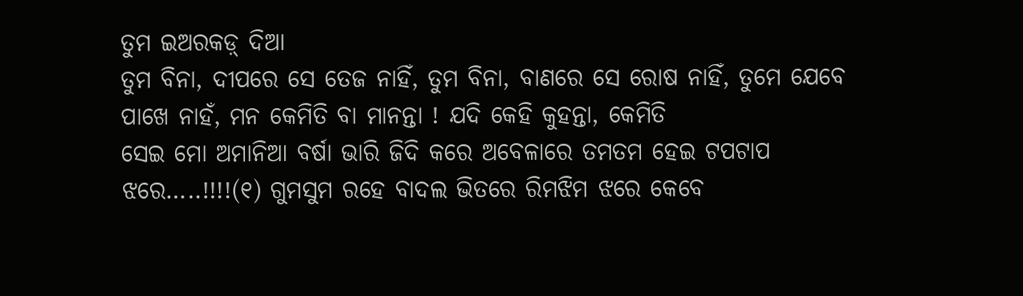ତୁମ ଇଅରକଡ଼୍ ଦିଆ
ତୁମ ବିନା, ଦୀପରେ ସେ ତେଜ ନାହିଁ, ତୁମ ବିନା, ବାଣରେ ସେ ରୋଷ ନାହିଁ, ତୁମେ ଯେବେ ପାଖେ ନାହଁ, ମନ କେମିତି ବା ମାନନ୍ତା ! ଯଦି କେହି କୁହନ୍ତା, କେମିତି
ସେଇ ମୋ ଅମାନିଆ ବର୍ଷା ଭାରି ଜିଦି କରେ ଅବେଳାରେ ତମତମ ହେଇ ଟପଟାପ ଝରେ…..!!!!(୧) ଗୁମସୁମ ରହେ ବାଦଲ ଭିତରେ ରିମଝିମ ଝରେ କେବେ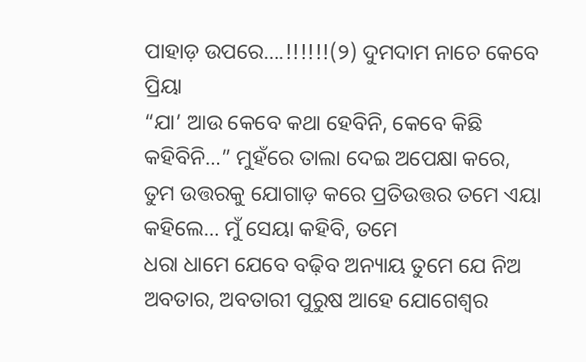ପାହାଡ଼ ଉପରେ….!!!!!!(୨) ଦୁମଦାମ ନାଚେ କେବେ ପ୍ରିୟା
“ଯା’ ଆଉ କେବେ କଥା ହେବିନି, କେବେ କିଛି କହିବିନି…” ମୁହଁରେ ତାଲା ଦେଇ ଅପେକ୍ଷା କରେ, ତୁମ ଉତ୍ତରକୁ ଯୋଗାଡ଼ କରେ ପ୍ରତିଉତ୍ତର ତମେ ଏୟା କହିଲେ… ମୁଁ ସେୟା କହିବି, ତମେ
ଧରା ଧାମେ ଯେବେ ବଢ଼ିବ ଅନ୍ୟାୟ ତୁମେ ଯେ ନିଅ ଅବତାର, ଅବତାରୀ ପୁରୁଷ ଆହେ ଯୋଗେଶ୍ୱର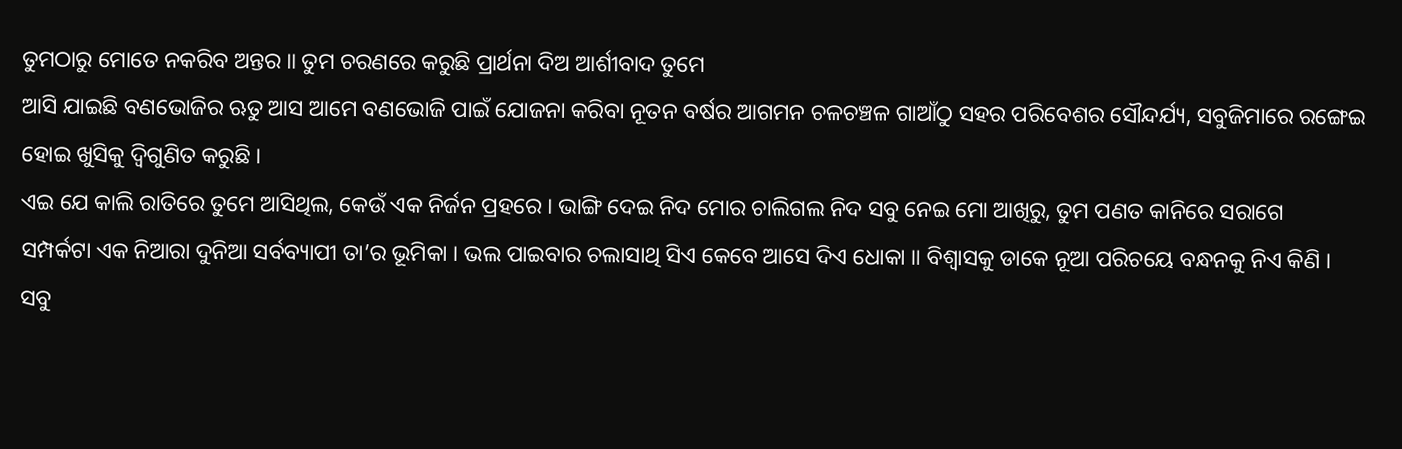ତୁମଠାରୁ ମୋତେ ନକରିବ ଅନ୍ତର ॥ ତୁମ ଚରଣରେ କରୁଛି ପ୍ରାର୍ଥନା ଦିଅ ଆର୍ଶୀବାଦ ତୁମେ
ଆସି ଯାଇଛି ବଣଭୋଜିର ଋତୁ ଆସ ଆମେ ବଣଭୋଜି ପାଇଁ ଯୋଜନା କରିବା ନୂତନ ବର୍ଷର ଆଗମନ ଚଳଚଞ୍ଚଳ ଗାଆଁଠୁ ସହର ପରିବେଶର ସୌନ୍ଦର୍ଯ୍ୟ, ସବୁଜିମାରେ ରଙ୍ଗେଇ ହୋଇ ଖୁସିକୁ ଦ୍ୱିଗୁଣିତ କରୁଛି ।
ଏଇ ଯେ କାଲି ରାତିରେ ତୁମେ ଆସିଥିଲ, କେଉଁ ଏକ ନିର୍ଜନ ପ୍ରହରେ । ଭାଙ୍ଗି ଦେଇ ନିଦ ମୋର ଚାଲିଗଲ ନିଦ ସବୁ ନେଇ ମୋ ଆଖିରୁ, ତୁମ ପଣତ କାନିରେ ସରାଗେ
ସମ୍ପର୍କଟା ଏକ ନିଆରା ଦୁନିଆ ସର୍ବବ୍ୟାପୀ ତା’ର ଭୂମିକା । ଭଲ ପାଇବାର ଚଲାସାଥି ସିଏ କେବେ ଆସେ ଦିଏ ଧୋକା ॥ ବିଶ୍ୱାସକୁ ଡାକେ ନୂଆ ପରିଚୟେ ବନ୍ଧନକୁ ନିଏ କିଣି ।
ସବୁ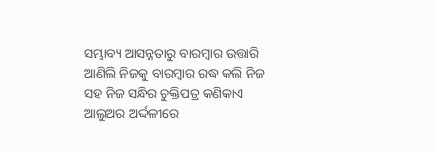ସମ୍ଭାବ୍ୟ ଆସନ୍ନତାରୁ ବାରମ୍ବାର ଉତ୍ତାରି ଆଣିଲି ନିଜକୁ ବାରମ୍ବାର ରଦ୍ଧ କଲି ନିଜ ସହ ନିଜ ସନ୍ଧିର ଚୁକ୍ତିପତ୍ର କଣିକାଏ ଆଲୁଅର ଅର୍ଦ୍ଦଳୀରେ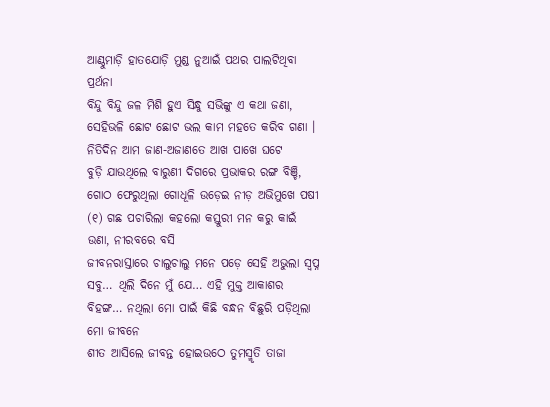ଆଣ୍ଠୁମାଡ଼ି ହାତଯୋଡ଼ି ମୁଣ୍ଡ ନୁଆଇଁ ପଥର ପାଲଟିଥିବା ପ୍ରର୍ଥନା
ବିନ୍ଦୁ ବିନ୍ଦୁ ଜଳ ମିଶି ହୁଏ ସିନ୍ଧୁ ସଭିଙ୍କୁ ଏ କଥା ଜଣା, ସେହିଭଳି ଛୋଟ ଛୋଟ ଭଲ କାମ ମହତେ କରିବ ଗଣା । ନିତିଦିନ ଆମ ଜାଣ-ଅଜାଣତେ ଆଖ ପାଖେ ଘଟେ
ବୁଡ଼ି ଯାଉଥିଲେ ବାରୁଣୀ ଦିଗରେ ପ୍ରଭାକର ରଙ୍ଗ ବିଞ୍ଚି, ଗୋଠ ଫେରୁଥିଲା ଗୋଧୂଳି ଉଡ଼େଇ ନୀଡ଼ ଅଭିମୁଖେ ପଷୀ (୧) ଗଛ ପଚାରିଲା କହଲୋ କସ୍ତୁରୀ ମନ କରୁ କାଇଁ ଉଣା, ନୀରବରେ ବସି
ଜୀବନରାସ୍ତାରେ ଚାଲୁଚାଲୁ ମନେ ପଡ଼େ ସେହି ଅଭୁଲା ସ୍ୱପ୍ନ ସବୁ… ଥିଲି ଦିନେ ମୁଁ ଯେ… ଏହି ମୁକ୍ତ ଆକାଶର ବିହଙ୍ଗ… ନଥିଲା ମୋ ପାଇଁ କିଛି ବନ୍ଧନ ବିଛୁରି ପଡ଼ିଥିଲା ମୋ ଜୀବନେ
ଶୀତ ଆସିଲେ ଜୀବନ୍ତ ହୋଇଉଠେ ତୁମସ୍ମୃତି ତାଜା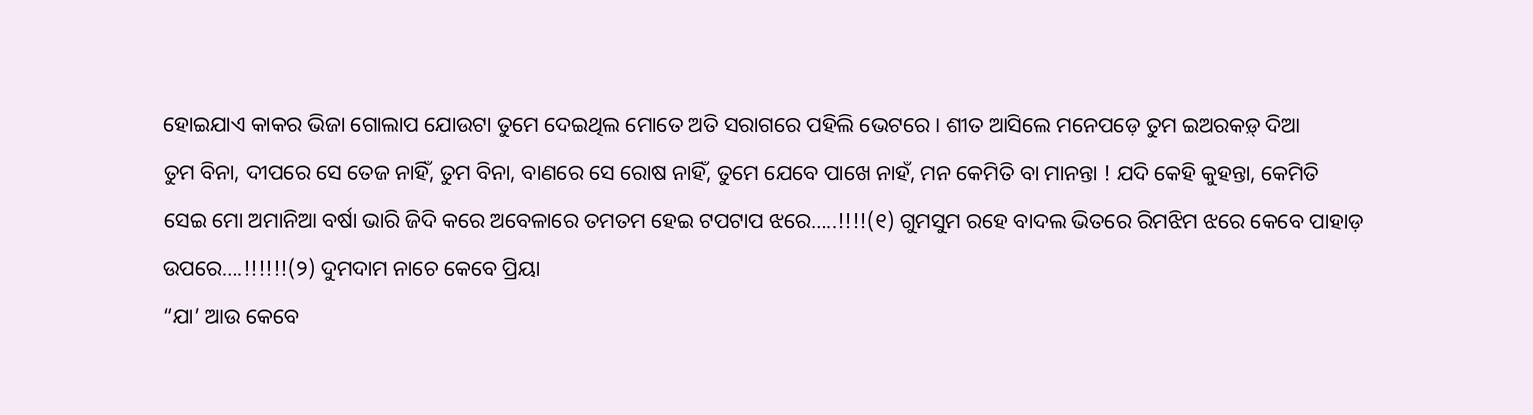ହୋଇଯାଏ କାକର ଭିଜା ଗୋଲାପ ଯୋଉଟା ତୁମେ ଦେଇଥିଲ ମୋତେ ଅତି ସରାଗରେ ପହିଲି ଭେଟରେ । ଶୀତ ଆସିଲେ ମନେପଡ଼େ ତୁମ ଇଅରକଡ଼୍ ଦିଆ
ତୁମ ବିନା, ଦୀପରେ ସେ ତେଜ ନାହିଁ, ତୁମ ବିନା, ବାଣରେ ସେ ରୋଷ ନାହିଁ, ତୁମେ ଯେବେ ପାଖେ ନାହଁ, ମନ କେମିତି ବା ମାନନ୍ତା ! ଯଦି କେହି କୁହନ୍ତା, କେମିତି
ସେଇ ମୋ ଅମାନିଆ ବର୍ଷା ଭାରି ଜିଦି କରେ ଅବେଳାରେ ତମତମ ହେଇ ଟପଟାପ ଝରେ…..!!!!(୧) ଗୁମସୁମ ରହେ ବାଦଲ ଭିତରେ ରିମଝିମ ଝରେ କେବେ ପାହାଡ଼ ଉପରେ….!!!!!!(୨) ଦୁମଦାମ ନାଚେ କେବେ ପ୍ରିୟା
“ଯା’ ଆଉ କେବେ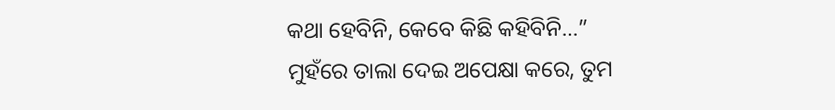କଥା ହେବିନି, କେବେ କିଛି କହିବିନି…” ମୁହଁରେ ତାଲା ଦେଇ ଅପେକ୍ଷା କରେ, ତୁମ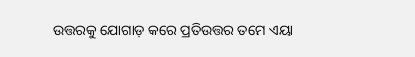ଉତ୍ତରକୁ ଯୋଗାଡ଼ କରେ ପ୍ରତିଉତ୍ତର ତମେ ଏୟା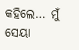କହିଲେ… ମୁଁ ସେୟା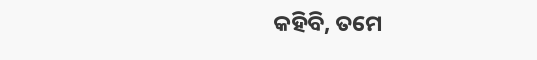କହିବି, ତମେ